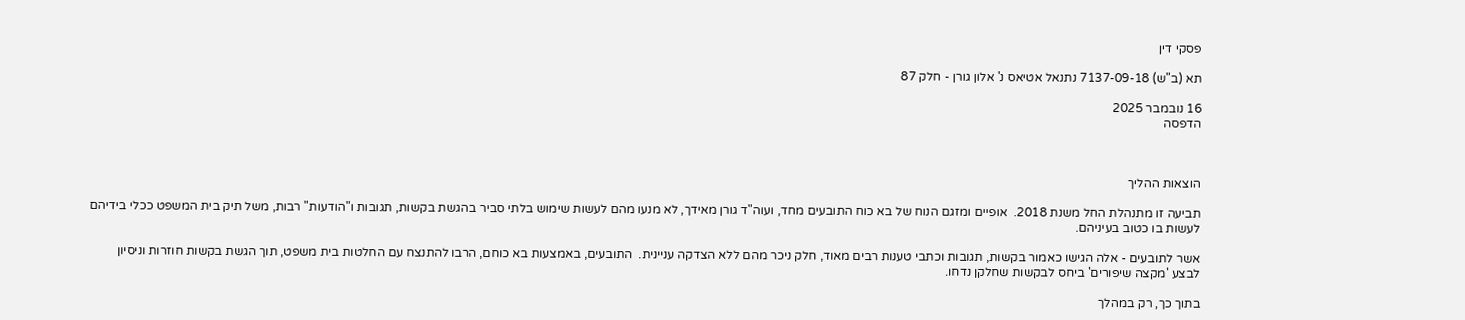פסקי דין

תא (ב"ש) 7137-09-18 נתנאל אטיאס נ' אלון גורן - חלק 87

16 נובמבר 2025
הדפסה



הוצאות ההליך

תביעה זו מתנהלת החל משנת 2018.  אופיים ומזגם הנוח של בא כוח התובעים מחד, ועוה"ד גורן מאידך, לא מנעו מהם לעשות שימוש בלתי סביר בהגשת בקשות, תגובות ו"הודעות" רבות, משל תיק בית המשפט ככלי בידיהם לעשות בו כטוב בעיניהם.

אשר לתובעים - אלה הגישו כאמור בקשות, תגובות וכתבי טענות רבים מאוד, חלק ניכר מהם ללא הצדקה עניינית.  התובעים, באמצעות בא כוחם, הרבו להתנצח עם החלטות בית משפט, תוך הגשת בקשות חוזרות וניסיון לבצע 'מקצה שיפורים' ביחס לבקשות שחלקן נדחו.

בתוך כך, רק במהלך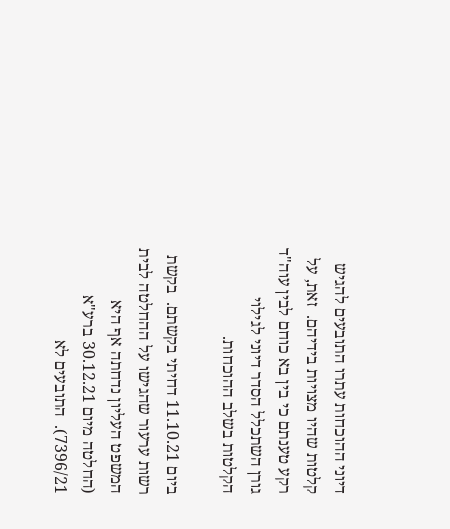דיוני ההוכחות עתרו התובעים להגיש קלטות שהיו מצויות בידיהם.  זאת, על רקע טענתם כי בין בא כוחם לבין עוה"ד גורן השתכלל הסדר דיוני לגילוי הקלטות בשלב ההוכחות.

ביום 11.10.21 דחיתי בקשתם.  בקשת רשות ערעור שהגישו על ההחלטה לבית המשפט העליון נדחתה אף היא (החלטה מיום 30.12.21 ברע"א 7396/21).  התובעים לא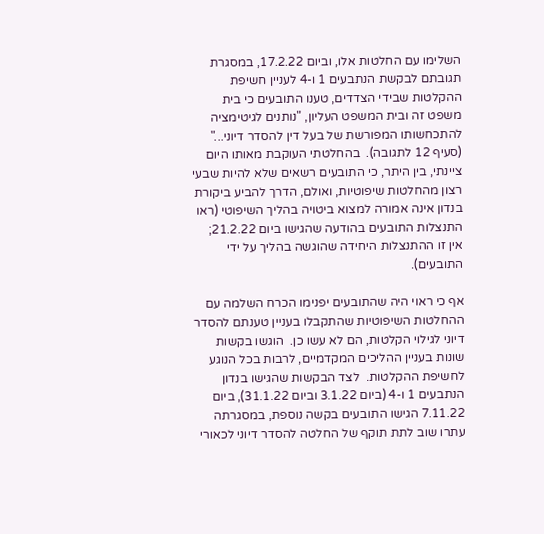השלימו עם החלטות אלו, וביום 17.2.22, במסגרת תגובתם לבקשת הנתבעים 1 ו-4 לעניין חשיפת ההקלטות שבידי הצדדים, טענו התובעים כי בית משפט זה ובית המשפט העליון, "נותנים לגיטימציה להתכחשותו המפורשת של בעל דין להסדר דיוני..." (סעיף 12 לתגובה).  בהחלטתי העוקבת מאותו היום ציינתי, בין היתר, כי התובעים רשאים שלא להיות שבעי רצון מהחלטות שיפוטיות, ואולם, הדרך להביע ביקורת בנדון אינה אמורה למצוא ביטויה בהליך השיפוטי (ראו התנצלות התובעים בהודעה שהגישו ביום 21.2.22; אין זו ההתנצלות היחידה שהוגשה בהליך על ידי התובעים).

אף כי ראוי היה שהתובעים יפנימו הכרח השלמה עם ההחלטות השיפוטיות שהתקבלו בעניין טענתם להסדר דיוני לגילוי הקלטות, הם לא עשו כן.  הוגשו בקשות שונות בעניין ההליכים המקדמיים, לרבות בכל הנוגע לחשיפת ההקלטות.  לצד הבקשות שהגישו בנדון הנתבעים 1 ו-4 (ביום 3.1.22 וביום 31.1.22), ביום 7.11.22 הגישו התובעים בקשה נוספת, במסגרתה עתרו שוב לתת תוקף של החלטה להסדר דיוני לכאורי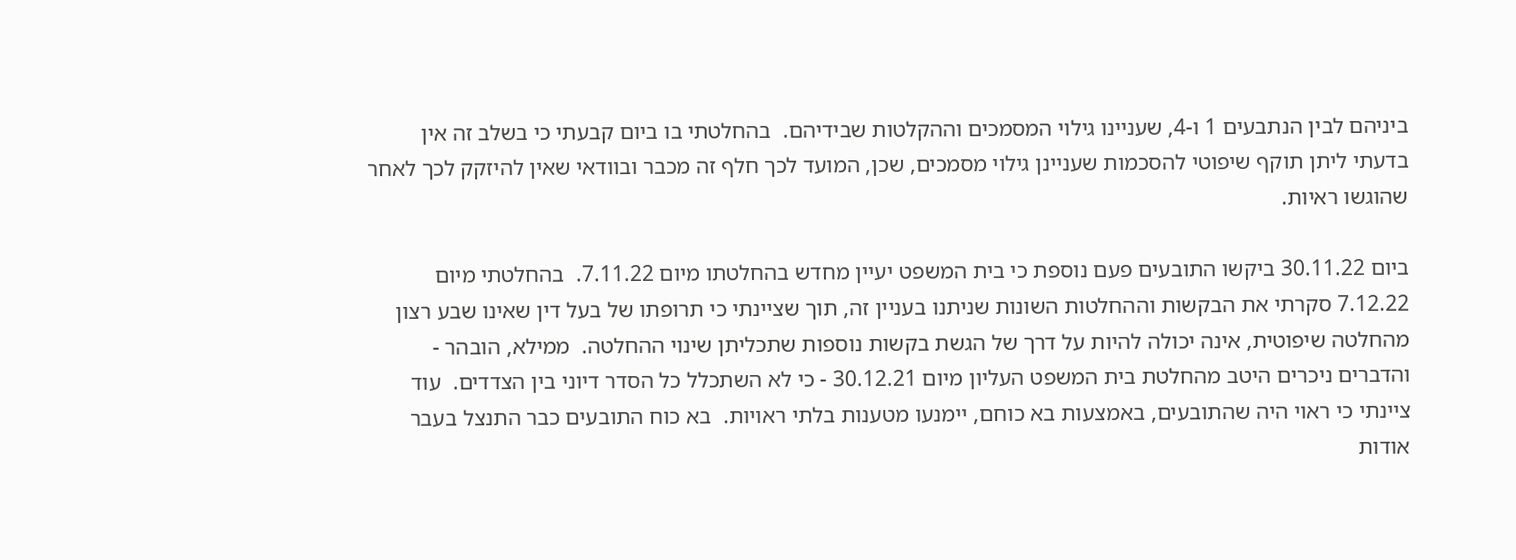ביניהם לבין הנתבעים 1 ו-4, שעניינו גילוי המסמכים וההקלטות שבידיהם.  בהחלטתי בו ביום קבעתי כי בשלב זה אין בדעתי ליתן תוקף שיפוטי להסכמות שעניינן גילוי מסמכים, שכן, המועד לכך חלף זה מכבר ובוודאי שאין להיזקק לכך לאחר שהוגשו ראיות.

ביום 30.11.22 ביקשו התובעים פעם נוספת כי בית המשפט יעיין מחדש בהחלטתו מיום 7.11.22.  בהחלטתי מיום 7.12.22 סקרתי את הבקשות וההחלטות השונות שניתנו בעניין זה, תוך שציינתי כי תרופתו של בעל דין שאינו שבע רצון מהחלטה שיפוטית, אינה יכולה להיות על דרך של הגשת בקשות נוספות שתכליתן שינוי ההחלטה.  ממילא, הובהר - והדברים ניכרים היטב מהחלטת בית המשפט העליון מיום 30.12.21 - כי לא השתכלל כל הסדר דיוני בין הצדדים.  עוד ציינתי כי ראוי היה שהתובעים, באמצעות בא כוחם, יימנעו מטענות בלתי ראויות.  בא כוח התובעים כבר התנצל בעבר אודות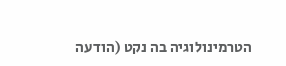הטרמינולוגיה בה נקט (הודעה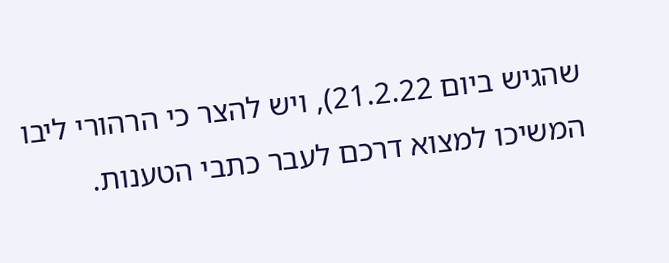שהגיש ביום 21.2.22), ויש להצר כי הרהורי ליבו המשיכו למצוא דרכם לעבר כתבי הטענות.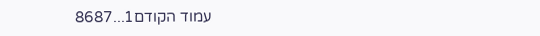עמוד הקודם1...8687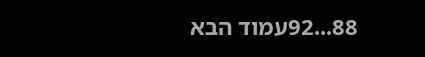88...92עמוד הבא